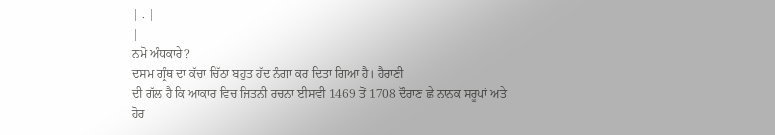| . |
|
ਨਮੋ ਅੰਧਕਾਰੇ?
ਦਸਮ ਗ੍ਰੰਥ ਦਾ ਕੱਚਾ ਚਿੱਠਾ ਬਹੁਤ ਹੱਦ ਨੰਗਾ ਕਰ ਦਿਤਾ ਗਿਆ ਹੈ। ਹੈਰਾਣੀ
ਦੀ ਗੱਲ ਹੈ ਕਿ ਆਕਾਰ ਵਿਚ ਜਿਤਨੀ ਰਚਨਾ ਈਸਵੀ 1469 ਤੋਂ 1708 ਦੌਰਾਣ ਛੇ ਨਾਨਕ ਸਰੂਪਾਂ ਅਤੇ ਹੋਰ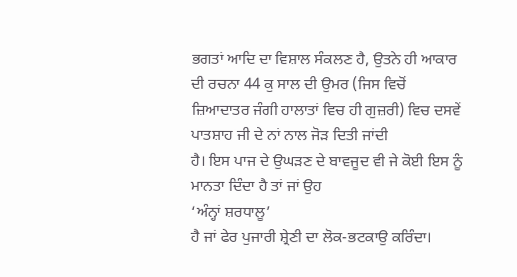ਭਗਤਾਂ ਆਦਿ ਦਾ ਵਿਸ਼ਾਲ ਸੰਕਲਣ ਹੈ, ਉਤਨੇ ਹੀ ਆਕਾਰ ਦੀ ਰਚਨਾ 44 ਕੁ ਸਾਲ ਦੀ ਉਮਰ (ਜਿਸ ਵਿਚੋਂ
ਜ਼ਿਆਦਾਤਰ ਜੰਗੀ ਹਾਲਾਤਾਂ ਵਿਚ ਹੀ ਗੁਜ਼ਰੀ) ਵਿਚ ਦਸਵੇਂ ਪਾਤਸ਼ਾਹ ਜੀ ਦੇ ਨਾਂ ਨਾਲ ਜੋੜ ਦਿਤੀ ਜਾਂਦੀ
ਹੈ। ਇਸ ਪਾਜ ਦੇ ਉਘੜਣ ਦੇ ਬਾਵਜੂਦ ਵੀ ਜੇ ਕੋਈ ਇਸ ਨੂੰ ਮਾਨਤਾ ਦਿੰਦਾ ਹੈ ਤਾਂ ਜਾਂ ਉਹ
‘ਅੰਨ੍ਹਾਂ ਸ਼ਰਧਾਲੂ’
ਹੈ ਜਾਂ ਫੇਰ ਪੁਜਾਰੀ ਸ਼੍ਰੇਣੀ ਦਾ ਲੋਕ-ਭਟਕਾਉ ਕਰਿੰਦਾ।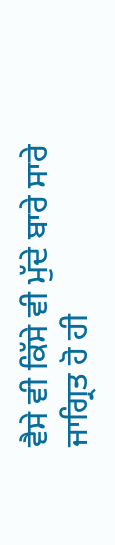ਵੈਸੇ ਵੀ ਕਿੱਸੇ ਵੀ ਮੁੱਦੇ ਬਾਰੇ ਸਾਰੇ
ਜਾਗ੍ਰਿਤ ਹੋ ਹੀ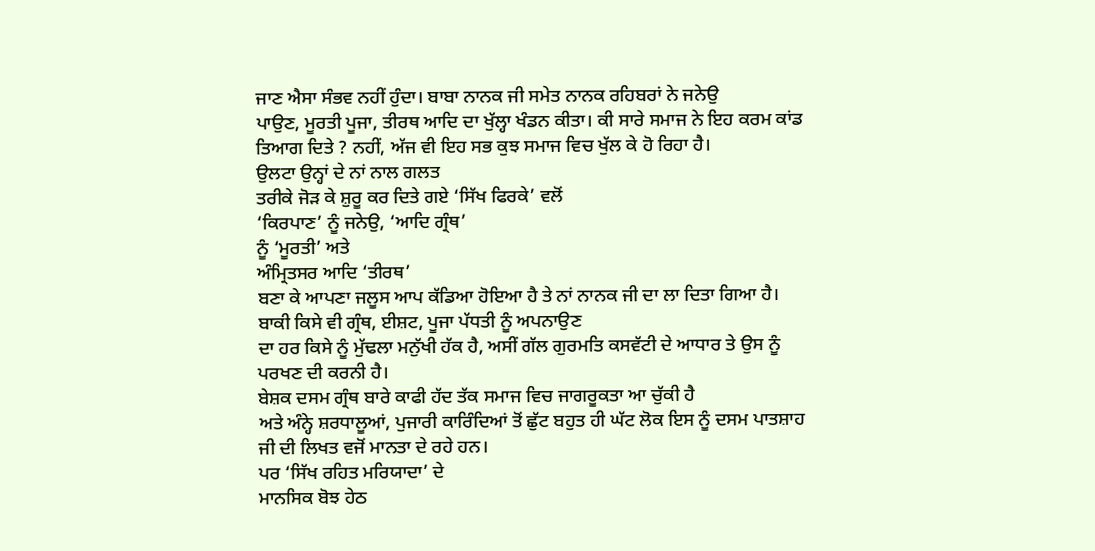ਜਾਣ ਐਸਾ ਸੰਭਵ ਨਹੀਂ ਹੁੰਦਾ। ਬਾਬਾ ਨਾਨਕ ਜੀ ਸਮੇਤ ਨਾਨਕ ਰਹਿਬਰਾਂ ਨੇ ਜਨੇਉ
ਪਾਉਣ, ਮੂਰਤੀ ਪੂਜਾ, ਤੀਰਥ ਆਦਿ ਦਾ ਖੁੱਲ੍ਹਾ ਖੰਡਨ ਕੀਤਾ। ਕੀ ਸਾਰੇ ਸਮਾਜ ਨੇ ਇਹ ਕਰਮ ਕਾਂਡ
ਤਿਆਗ ਦਿਤੇ ? ਨਹੀਂ, ਅੱਜ ਵੀ ਇਹ ਸਭ ਕੁਝ ਸਮਾਜ ਵਿਚ ਖੁੱਲ ਕੇ ਹੋ ਰਿਹਾ ਹੈ।
ਉਲਟਾ ਉਨ੍ਹਾਂ ਦੇ ਨਾਂ ਨਾਲ ਗਲਤ
ਤਰੀਕੇ ਜੋੜ ਕੇ ਸ਼ੁਰੂ ਕਰ ਦਿਤੇ ਗਏ ‘ਸਿੱਖ ਫਿਰਕੇ’ ਵਲੋਂ
‘ਕਿਰਪਾਣ’ ਨੂੰ ਜਨੇਉ, ‘ਆਦਿ ਗ੍ਰੰਥ’
ਨੂੰ ‘ਮੂਰਤੀ’ ਅਤੇ
ਅੰਮ੍ਰਿਤਸਰ ਆਦਿ ‘ਤੀਰਥ’
ਬਣਾ ਕੇ ਆਪਣਾ ਜਲੂਸ ਆਪ ਕੱਡਿਆ ਹੋਇਆ ਹੈ ਤੇ ਨਾਂ ਨਾਨਕ ਜੀ ਦਾ ਲਾ ਦਿਤਾ ਗਿਆ ਹੈ।
ਬਾਕੀ ਕਿਸੇ ਵੀ ਗ੍ਰੰਥ, ਈਸ਼ਟ, ਪੂਜਾ ਪੱਧਤੀ ਨੂੰ ਅਪਨਾਉਣ
ਦਾ ਹਰ ਕਿਸੇ ਨੂੰ ਮੁੱਢਲਾ ਮਨੁੱਖੀ ਹੱਕ ਹੈ, ਅਸੀਂ ਗੱਲ ਗੁਰਮਤਿ ਕਸਵੱਟੀ ਦੇ ਆਧਾਰ ਤੇ ਉਸ ਨੂੰ
ਪਰਖਣ ਦੀ ਕਰਨੀ ਹੈ।
ਬੇਸ਼ਕ ਦਸਮ ਗ੍ਰੰਥ ਬਾਰੇ ਕਾਫੀ ਹੱਦ ਤੱਕ ਸਮਾਜ ਵਿਚ ਜਾਗਰੂਕਤਾ ਆ ਚੁੱਕੀ ਹੈ
ਅਤੇ ਅੰਨ੍ਹੇ ਸ਼ਰਧਾਲੂਆਂ, ਪੁਜਾਰੀ ਕਾਰਿੰਦਿਆਂ ਤੋਂ ਛੁੱਟ ਬਹੁਤ ਹੀ ਘੱਟ ਲੋਕ ਇਸ ਨੂੰ ਦਸਮ ਪਾਤਸ਼ਾਹ
ਜੀ ਦੀ ਲਿਖਤ ਵਜੋਂ ਮਾਨਤਾ ਦੇ ਰਹੇ ਹਨ।
ਪਰ ‘ਸਿੱਖ ਰਹਿਤ ਮਰਿਯਾਦਾ’ ਦੇ
ਮਾਨਸਿਕ ਬੋਝ ਹੇਠ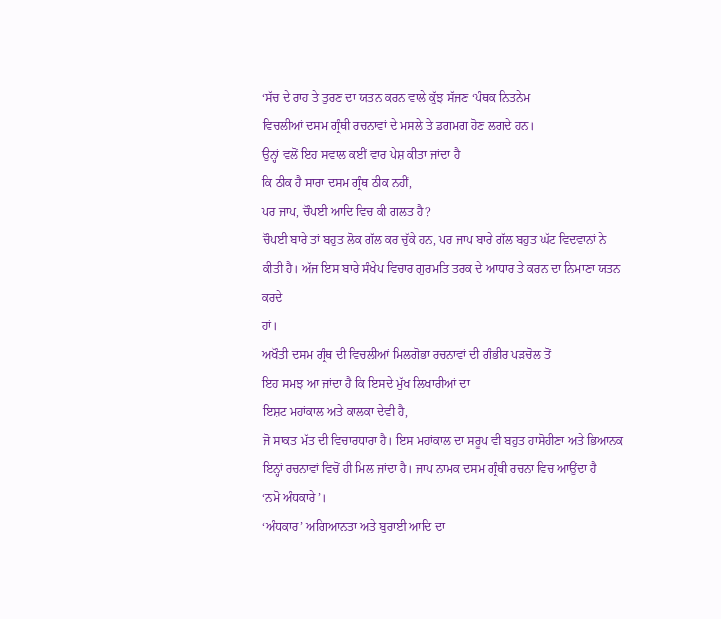‘ਸੱਚ ਦੇ ਰਾਹ ਤੇ ਤੁਰਣ ਦਾ ਯਤਨ ਕਰਨ ਵਾਲੇ ਕੁੱਝ ਸੱਜਣ ‘ਪੰਥਕ ਨਿਤਨੇਮ
ਵਿਚਲੀਆਂ ਦਸਮ ਗ੍ਰੰਥੀ ਰਚਨਾਵਾਂ ਦੇ ਮਸਲੇ ਤੇ ਡਗਮਗ ਹੋਣ ਲਗਦੇ ਹਨ।
ਉਨ੍ਹਾਂ ਵਲੋਂ ਇਹ ਸਵਾਲ ਕਈਂ ਵਾਰ ਪੇਸ਼ ਕੀਤਾ ਜਾਂਦਾ ਹੈ
ਕਿ ਠੀਕ ਹੈ ਸਾਰਾ ਦਸਮ ਗ੍ਰੰਥ ਠੀਕ ਨਹੀਂ,
ਪਰ ਜਾਪ, ਚੌਪਈ ਆਦਿ ਵਿਚ ਕੀ ਗਲਤ ਹੈ?
ਚੌਪਈ ਬਾਰੇ ਤਾਂ ਬਹੁਤ ਲੋਕ ਗੱਲ ਕਰ ਚੁੱਕੇ ਹਨ, ਪਰ ਜਾਪ ਬਾਰੇ ਗੱਲ ਬਹੁਤ ਘੱਟ ਵਿਦਵਾਨਾਂ ਨੇ
ਕੀਤੀ ਹੈ। ਅੱਜ ਇਸ ਬਾਰੇ ਸੰਖੇਪ ਵਿਚਾਰ ਗੁਰਮਤਿ ਤਰਕ ਦੇ ਆਧਾਰ ਤੇ ਕਰਨ ਦਾ ਨਿਮਾਣਾ ਯਤਨ ਕਰਦੇ
ਹਾਂ।
ਅਖੌਤੀ ਦਸਮ ਗ੍ਰੰਥ ਦੀ ਵਿਚਲੀਆਂ ਮਿਲਗੋਭਾ ਰਚਨਾਵਾਂ ਦੀ ਗੰਭੀਰ ਪੜਚੋਲ ਤੋਂ
ਇਹ ਸਮਝ ਆ ਜਾਂਦਾ ਹੈ ਕਿ ਇਸਦੇ ਮੁੱਖ ਲਿਖਾਰੀਆਂ ਦਾ
ਇਸ਼ਟ ਮਹਾਂਕਾਲ ਅਤੇ ਕਾਲਕਾ ਦੇਵੀ ਹੈ,
ਜੋ ਸਾਕਤ ਮੱਤ ਦੀ ਵਿਚਾਰਧਾਰਾ ਹੈ। ਇਸ ਮਹਾਂਕਾਲ ਦਾ ਸਰੂਪ ਵੀ ਬਹੁਤ ਹਾਸੋਹੀਣਾ ਅਤੇ ਭਿਆਨਕ
ਇਨ੍ਹਾਂ ਰਚਨਾਵਾਂ ਵਿਚੋਂ ਹੀ ਮਿਲ ਜਾਂਦਾ ਹੈ। ਜਾਪ ਨਾਮਕ ਦਸਮ ਗ੍ਰੰਥੀ ਰਚਨਾ ਵਿਚ ਆਉਂਦਾ ਹੈ
‘ਨਮੋ ਅੰਧਕਾਰੇ’।
‘ਅੰਧਕਾਰ’ ਅਗਿਆਨਤਾ ਅਤੇ ਬੁਰਾਈ ਆਦਿ ਦਾ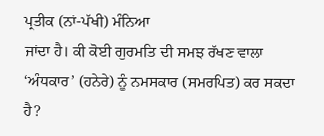ਪ੍ਰਤੀਕ (ਨਾਂ-ਪੱਖੀ) ਮੰਨਿਆ
ਜਾਂਦਾ ਹੈ। ਕੀ ਕੋਈ ਗੁਰਮਤਿ ਦੀ ਸਮਝ ਰੱਖਣ ਵਾਲਾ
‘ਅੰਧਕਾਰ’ (ਹਨੇਰੇ) ਨੂੰ ਨਮਸਕਾਰ (ਸਮਰਪਿਤ) ਕਰ ਸਕਦਾ ਹੈ?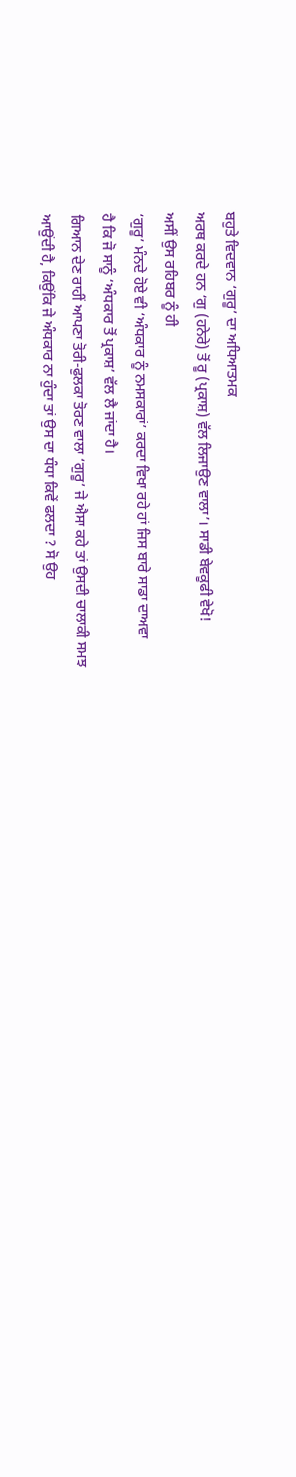ਬਹੁਤੇ ਵਿਦਵਾਨ ‘ਗੁਰੂ’ ਦਾ ਅਧਿਆਤਮਕ
ਅਰਥ ਕਰਦੇ ਹਨ ‘ਗੁ (ਹਨੇਰੇ) ਤੋਂ ਰੂ (ਪ੍ਰਕਾਸ਼) ਵੱਲ ਲਿਜਾਉਣ ਵਾਲਾ’। ਸਾਡੀ ਬੇਵਕੂਫੀ ਵੇਖੋ!
ਅਸੀਂ ਉਸ ਰਹਿਬਰ ਨੂੰ ਹੀ
‘ਗੁਰੂ’ ਮੰਨਦੇ ਹੋਏ ਵੀ ‘ਅੰਧਕਾਰ ਨੂੰ ਨਮਸਕਾਰਾਂ’ ਕਰਦਾ ਵਿਖਾ ਰਹੇ ਹਾਂ ਜਿਸ ਬਾਰੇ ਸਾਡਾ ਦਾਅਵਾ
ਹੈ ਕਿ ਜੋ ਸਾਨੂੰ ‘ਅੰਧਕਾਰ ਤੋਂ ਪ੍ਰਕਾਸ਼’ ਵੱਲ ਲੈ ਜਾਂਦਾ ਹੈ।
ਗਿਆਨ ਦੇਣ ਰਾਹੀਂ ਆਪਣਾ ਤੋਰੀ-ਫੁਲਕਾ ਤੋਰਣ ਵਾਲਾ ‘ਗੁਰੂ’ ਜੇ ਐਸਾ ਕਹੇ ਤਾਂ ਉਸਦੀ ਚਾਲਾਕੀ ਸਮਝ
ਆਉਂਦੀ ਹੈ, ਕਿਉਂਕਿ ਜੇ ਅੰਧਕਾਰ ਨਾ ਹੁੰਦਾ ਤਾਂ ਉਸ ਦਾ ਧੰਧਾ ਕਿਵੇਂ ਫਲਦਾ ? ਸੋ ਉਹ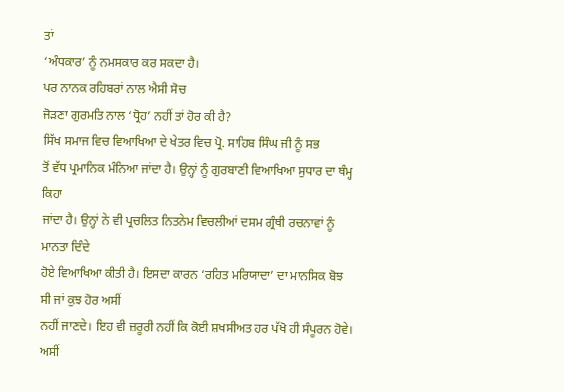ਤਾਂ
‘ਅੰਧਕਾਰ’ ਨੂੰ ਨਮਸਕਾਰ ਕਰ ਸਕਦਾ ਹੈ।
ਪਰ ਨਾਨਕ ਰਹਿਬਰਾਂ ਨਾਲ ਐਸੀ ਸੋਚ
ਜੋੜਣਾ ਗੁਰਮਤਿ ਨਾਲ ‘ਧ੍ਰੋਹ’ ਨਹੀਂ ਤਾਂ ਹੋਰ ਕੀ ਹੈ?
ਸਿੱਖ ਸਮਾਜ ਵਿਚ ਵਿਆਖਿਆ ਦੇ ਖੇਤਰ ਵਿਚ ਪ੍ਰੋ. ਸਾਹਿਬ ਸਿੰਘ ਜੀ ਨੂੰ ਸਭ
ਤੋਂ ਵੱਧ ਪ੍ਰਮਾਨਿਕ ਮੰਨਿਆ ਜਾਂਦਾ ਹੈ। ਉਨ੍ਹਾਂ ਨੂੰ ਗੁਰਬਾਣੀ ਵਿਆਖਿਆ ਸੁਧਾਰ ਦਾ ਥੰਮ੍ਹ ਕਿਹਾ
ਜਾਂਦਾ ਹੈ। ਉਨ੍ਹਾਂ ਨੇ ਵੀ ਪ੍ਰਚਲਿਤ ਨਿਤਨੇਮ ਵਿਚਲੀਆਂ ਦਸਮ ਗ੍ਰੰਥੀ ਰਚਨਾਵਾਂ ਨੂੰ ਮਾਨਤਾ ਦਿੰਦੇ
ਹੋਏ ਵਿਆਖਿਆ ਕੀਤੀ ਹੈ। ਇਸਦਾ ਕਾਰਨ ‘ਰਹਿਤ ਮਰਿਯਾਦਾ’ ਦਾ ਮਾਨਸਿਕ ਬੋਝ ਸੀ ਜਾਂ ਕੁਝ ਹੋਰ ਅਸੀਂ
ਨਹੀਂ ਜਾਣਦੇ। ਇਹ ਵੀ ਜ਼ਰੂਰੀ ਨਹੀਂ ਕਿ ਕੋਈ ਸ਼ਖਸੀਅਤ ਹਰ ਪੱਖੋ ਹੀ ਸੰਪੂਰਨ ਹੋਵੇ। ਅਸੀਂ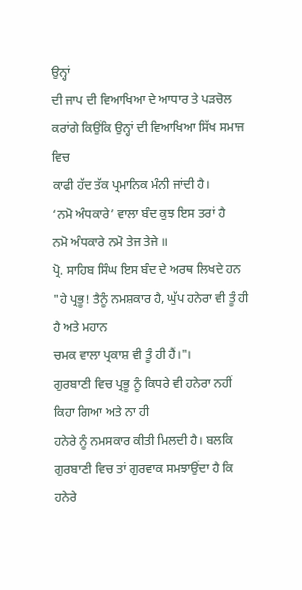ਉਨ੍ਹਾਂ
ਦੀ ਜਾਪ ਦੀ ਵਿਆਖਿਆ ਦੇ ਆਧਾਰ ਤੇ ਪੜਚੋਲ ਕਰਾਂਗੇ ਕਿਉਂਕਿ ਉਨ੍ਹਾਂ ਦੀ ਵਿਆਖਿਆ ਸਿੱਖ ਸਮਾਜ ਵਿਚ
ਕਾਫੀ ਹੱਦ ਤੱਕ ਪ੍ਰਮਾਨਿਕ ਮੰਨੀ ਜਾਂਦੀ ਹੈ।
‘ਨਮੋ ਅੰਧਕਾਰੇ’ ਵਾਲਾ ਬੰਦ ਕੁਝ ਇਸ ਤਰਾਂ ਹੈ
ਨਮੋ ਅੰਧਕਾਰੇ ਨਮੋ ਤੇਜ ਤੇਜੇ ॥
ਪ੍ਰੋ. ਸਾਹਿਬ ਸਿੰਘ ਇਸ ਬੰਦ ਦੇ ਅਰਥ ਲਿਖਦੇ ਹਨ
"ਹੇ ਪ੍ਰਭੂ! ਤੈਨੂੰ ਨਮਸ਼ਕਾਰ ਹੈ, ਘੁੱਪ ਹਨੇਰਾ ਵੀ ਤੂੰ ਹੀ ਹੈ ਅਤੇ ਮਹਾਨ
ਚਮਕ ਵਾਲਾ ਪ੍ਰਕਾਸ਼ ਵੀ ਤੂੰ ਹੀ ਹੈਂ।"।
ਗੁਰਬਾਣੀ ਵਿਚ ਪ੍ਰਭੂ ਨੂੰ ਕਿਧਰੇ ਵੀ ਹਨੇਰਾ ਨਹੀਂ ਕਿਹਾ ਗਿਆ ਅਤੇ ਨਾ ਹੀ
ਹਨੇਰੇ ਨੂੰ ਨਮਸਕਾਰ ਕੀਤੀ ਮਿਲਦੀ ਹੈ। ਬਲਕਿ ਗੁਰਬਾਣੀ ਵਿਚ ਤਾਂ ਗੁਰਵਾਕ ਸਮਝਾਉਂਦਾ ਹੈ ਕਿ ਹਨੇਰੇ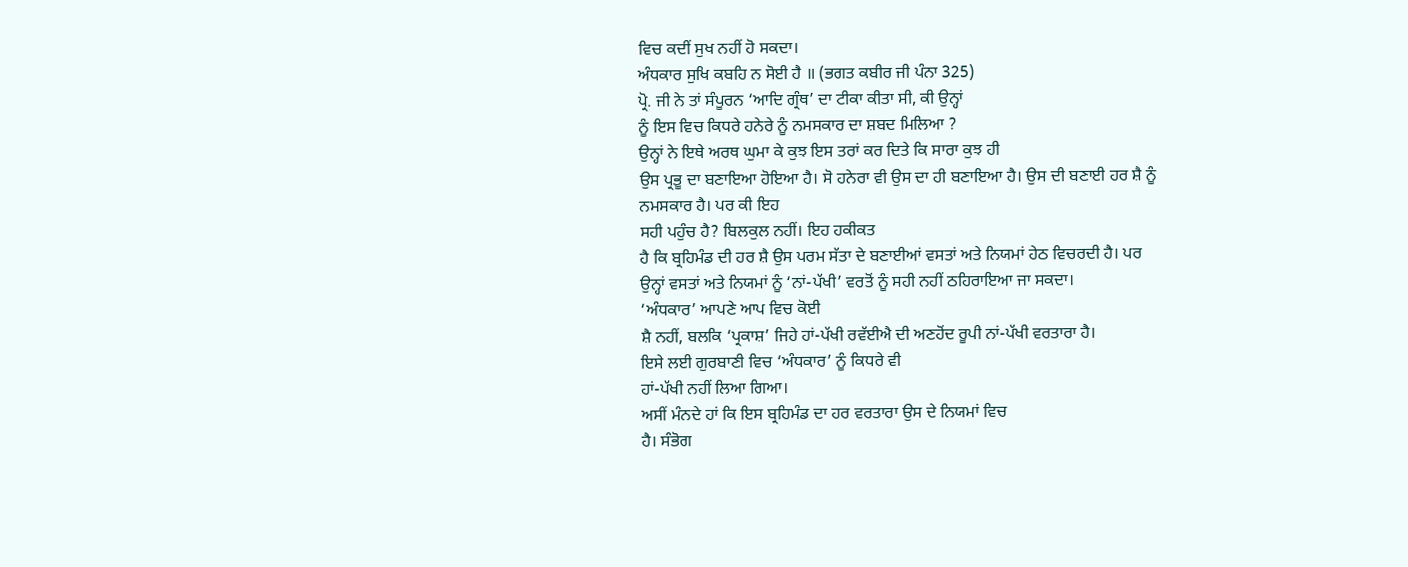ਵਿਚ ਕਦੀਂ ਸੁਖ ਨਹੀਂ ਹੋ ਸਕਦਾ।
ਅੰਧਕਾਰ ਸੁਖਿ ਕਬਹਿ ਨ ਸੋਈ ਹੈ ॥ (ਭਗਤ ਕਬੀਰ ਜੀ ਪੰਨਾ 325)
ਪ੍ਰੋ. ਜੀ ਨੇ ਤਾਂ ਸੰਪੂਰਨ ‘ਆਦਿ ਗ੍ਰੰਥ’ ਦਾ ਟੀਕਾ ਕੀਤਾ ਸੀ, ਕੀ ਉਨ੍ਹਾਂ
ਨੂੰ ਇਸ ਵਿਚ ਕਿਧਰੇ ਹਨੇਰੇ ਨੂੰ ਨਮਸਕਾਰ ਦਾ ਸ਼ਬਦ ਮਿਲਿਆ ?
ਉਨ੍ਹਾਂ ਨੇ ਇਥੇ ਅਰਥ ਘੁਮਾ ਕੇ ਕੁਝ ਇਸ ਤਰਾਂ ਕਰ ਦਿਤੇ ਕਿ ਸਾਰਾ ਕੁਝ ਹੀ
ਉਸ ਪ੍ਰਭੂ ਦਾ ਬਣਾਇਆ ਹੋਇਆ ਹੈ। ਸੋ ਹਨੇਰਾ ਵੀ ਉਸ ਦਾ ਹੀ ਬਣਾਇਆ ਹੈ। ਉਸ ਦੀ ਬਣਾਈ ਹਰ ਸ਼ੈ ਨੂੰ
ਨਮਸਕਾਰ ਹੈ। ਪਰ ਕੀ ਇਹ
ਸਹੀ ਪਹੁੰਚ ਹੈ? ਬਿਲਕੁਲ ਨਹੀਂ। ਇਹ ਹਕੀਕਤ
ਹੈ ਕਿ ਬ੍ਰਹਿਮੰਡ ਦੀ ਹਰ ਸ਼ੈ ਉਸ ਪਰਮ ਸੱਤਾ ਦੇ ਬਣਾਈਆਂ ਵਸਤਾਂ ਅਤੇ ਨਿਯਮਾਂ ਹੇਠ ਵਿਚਰਦੀ ਹੈ। ਪਰ
ਉਨ੍ਹਾਂ ਵਸਤਾਂ ਅਤੇ ਨਿਯਮਾਂ ਨੂੰ ‘ਨਾਂ-ਪੱਖੀ’ ਵਰਤੋਂ ਨੂੰ ਸਹੀ ਨਹੀਂ ਠਹਿਰਾਇਆ ਜਾ ਸਕਦਾ।
‘ਅੰਧਕਾਰ’ ਆਪਣੇ ਆਪ ਵਿਚ ਕੋਈ
ਸ਼ੈ ਨਹੀਂ, ਬਲਕਿ ‘ਪ੍ਰਕਾਸ਼’ ਜਿਹੇ ਹਾਂ-ਪੱਖੀ ਰਵੱਈਐ ਦੀ ਅਣਹੋਂਦ ਰੂਪੀ ਨਾਂ-ਪੱਖੀ ਵਰਤਾਰਾ ਹੈ।
ਇਸੇ ਲਈ ਗੁਰਬਾਣੀ ਵਿਚ ‘ਅੰਧਕਾਰ’ ਨੂੰ ਕਿਧਰੇ ਵੀ
ਹਾਂ-ਪੱਖੀ ਨਹੀਂ ਲਿਆ ਗਿਆ।
ਅਸੀਂ ਮੰਨਦੇ ਹਾਂ ਕਿ ਇਸ ਬ੍ਰਹਿਮੰਡ ਦਾ ਹਰ ਵਰਤਾਰਾ ਉਸ ਦੇ ਨਿਯਮਾਂ ਵਿਚ
ਹੈ। ਸੰਭੋਗ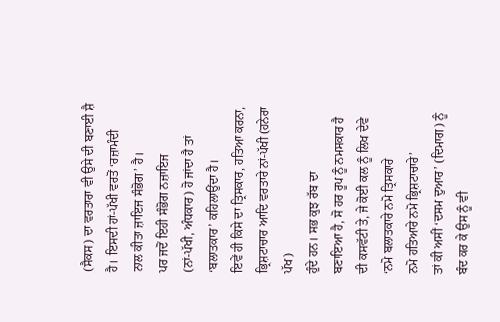(ਸੈਕਸ) ਦਾ ਵਰਤਾਰਾ ਵੀ ਉਸੇ ਦੀ ਬਣਾਈ ਸ਼ੈ ਹੈ। ਇਸਦੀ ਹਾਂ-ਪੱਖੀ ਵਰਤੋਂ ‘ਰਜ਼ਾਮੰਦੀ
ਨਾਲ ਕੀਤਾ ਜ਼ਾਇਜ ਸੰਭੋਗ’ ਹੈ।
ਪਰ ਜਦੋਂ ਇਹੀ ਸੰਭੋਗ ਨਜ਼ਾਇਜ
(ਨਾਂ-ਪੱਖੀ, ਅੰਧਕਾਰ) ਹੋ ਜਾਂਦਾ ਹੈ ਤਾਂ ‘ਬਲਾਤਕਾਰ’ ਕਹਿਲਾਉਂਦਾ ਹੈ।
ਇਵੇਂ ਹੀ ਕਿਸੇ ਦਾ ਤ੍ਰਿਸਕਾਰ, ਹਤਿਆ ਕਰਨਾ, ਭ੍ਰਿਸ਼ਟਾਚਾਰ ਆਦਿ ਵਰਤਾਰੇ ਨਾਂ-ਪੱਖੀ (ਹਨੇਰਾ ਪੱਖ)
ਹੁੰਦੇ ਹਨ। ਸਭ ਕੁਝ ਰੱਬ ਦਾ
ਬਣਾਇਆ ਹੈ, ਸੋ ਹਰ ਰੂਪ ਨੂੰ ਨਮਸਕਾਰ ਹੈ ਦੀ ਕਸਵੱਟੀ ਤੇ, ਜੇ ਕੋਈ ਕਲ ਨੂੰ ਲਿਖ ਦੇਵੇ
‘ਨਮੋ ਬਲਾਤਕਾਰੇ ਨਮੋ ਤ੍ਰਿਸਕਾਰੇ
ਨਮੋ ਹਤਿਆਰੇ ਨਮੋ ਭ੍ਰਿਸ਼ਟਾਚਾਰੇ’
ਤਾਂ ਕੀ ਅਸੀਂ ‘ਦਸਮ ਦੁਆਰ’ (ਦਿਮਾਗ) ਨੂੰ ਬੰਦ ਕਰ ਕੇ ਉਸ ਨੂੰ ਵੀ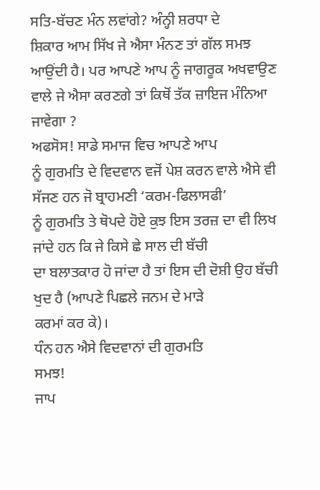ਸਤਿ-ਬੱਚਣ ਮੰਨ ਲਵਾਂਗੇ? ਅੰਨ੍ਹੀ ਸ਼ਰਧਾ ਦੇ
ਸ਼ਿਕਾਰ ਆਮ ਸਿੱਖ ਜੇ ਐਸਾ ਮੰਨਣ ਤਾਂ ਗੱਲ ਸਮਝ ਆਉਂਦੀ ਹੈ। ਪਰ ਆਪਣੇ ਆਪ ਨੂੰ ਜਾਗਰੂਕ ਅਖਵਾਉਣ
ਵਾਲੇ ਜੇ ਐਸਾ ਕਰਣਗੇ ਤਾਂ ਕਿਥੋਂ ਤੱਕ ਜ਼ਾਇਜ ਮੰਨਿਆ ਜਾਵੇਗਾ ?
ਅਫਸੋਸ! ਸਾਡੇ ਸਮਾਜ ਵਿਚ ਆਪਣੇ ਆਪ
ਨੂੰ ਗੁਰਮਤਿ ਦੇ ਵਿਦਵਾਨ ਵਜੋਂ ਪੇਸ਼ ਕਰਨ ਵਾਲੇ ਐਸੇ ਵੀ ਸੱਜਣ ਹਨ ਜੋ ਬ੍ਰਾਹਮਣੀ ‘ਕਰਮ-ਫਿਲਾਸਫੀ’
ਨੂੰ ਗੁਰਮਤਿ ਤੇ ਥੋਪਦੇ ਹੋਏ ਕੁਝ ਇਸ ਤਰਜ਼ ਦਾ ਵੀ ਲਿਖ ਜਾਂਦੇ ਹਨ ਕਿ ਜੇ ਕਿਸੇ ਛੇ ਸਾਲ ਦੀ ਬੱਚੀ
ਦਾ ਬਲਾਤਕਾਰ ਹੋ ਜਾਂਦਾ ਹੈ ਤਾਂ ਇਸ ਦੀ ਦੋਸ਼ੀ ਉਹ ਬੱਚੀ ਖੁਦ ਹੈ (ਆਪਣੇ ਪਿਛਲੇ ਜਨਮ ਦੇ ਮਾੜੇ
ਕਰਮਾਂ ਕਰ ਕੇ)।
ਧੰਨ ਹਨ ਐਸੇ ਵਿਦਵਾਨਾਂ ਦੀ ਗੁਰਮਤਿ
ਸਮਝ!
ਜਾਪ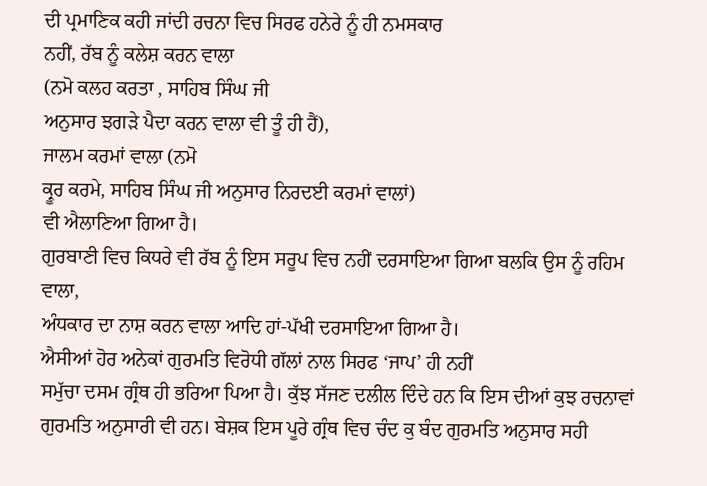ਦੀ ਪ੍ਰਮਾਣਿਕ ਕਹੀ ਜਾਂਦੀ ਰਚਨਾ ਵਿਚ ਸਿਰਫ ਹਨੇਰੇ ਨੂੰ ਹੀ ਨਮਸਕਾਰ
ਨਹੀਂ, ਰੱਬ ਨੂੰ ਕਲੇਸ਼ ਕਰਨ ਵਾਲਾ
(ਨਮੋ ਕਲਹ ਕਰਤਾ , ਸਾਹਿਬ ਸਿੰਘ ਜੀ
ਅਨੁਸਾਰ ਝਗੜੇ ਪੈਦਾ ਕਰਨ ਵਾਲਾ ਵੀ ਤੂੰ ਹੀ ਹੈਂ),
ਜਾਲਮ ਕਰਮਾਂ ਵਾਲਾ (ਨਮੋ
ਕ੍ਰੂਰ ਕਰਮੇ, ਸਾਹਿਬ ਸਿੰਘ ਜੀ ਅਨੁਸਾਰ ਨਿਰਦਈ ਕਰਮਾਂ ਵਾਲਾਂ)
ਵੀ ਐਲਾਣਿਆ ਗਿਆ ਹੈ।
ਗੁਰਬਾਣੀ ਵਿਚ ਕਿਧਰੇ ਵੀ ਰੱਬ ਨੂੰ ਇਸ ਸਰੂਪ ਵਿਚ ਨਹੀਂ ਦਰਸਾਇਆ ਗਿਆ ਬਲਕਿ ਉਸ ਨੂੰ ਰਹਿਮ ਵਾਲਾ,
ਅੰਧਕਾਰ ਦਾ ਨਾਸ਼ ਕਰਨ ਵਾਲਾ ਆਦਿ ਹਾਂ-ਪੱਖੀ ਦਰਸਾਇਆ ਗਿਆ ਹੈ।
ਐਸੀਆਂ ਹੋਰ ਅਨੇਕਾਂ ਗੁਰਮਤਿ ਵਿਰੋਧੀ ਗੱਲਾਂ ਨਾਲ ਸਿਰਫ ‘ਜਾਪ’ ਹੀ ਨਹੀਂ
ਸਮੁੱਚਾ ਦਸਮ ਗ੍ਰੰਥ ਹੀ ਭਰਿਆ ਪਿਆ ਹੈ। ਕੁੱਝ ਸੱਜਣ ਦਲੀਲ ਦਿੰਦੇ ਹਨ ਕਿ ਇਸ ਦੀਆਂ ਕੁਝ ਰਚਨਾਵਾਂ
ਗੁਰਮਤਿ ਅਨੁਸਾਰੀ ਵੀ ਹਨ। ਬੇਸ਼ਕ ਇਸ ਪੂਰੇ ਗ੍ਰੰਥ ਵਿਚ ਚੰਦ ਕੁ ਬੰਦ ਗੁਰਮਤਿ ਅਨੁਸਾਰ ਸਹੀ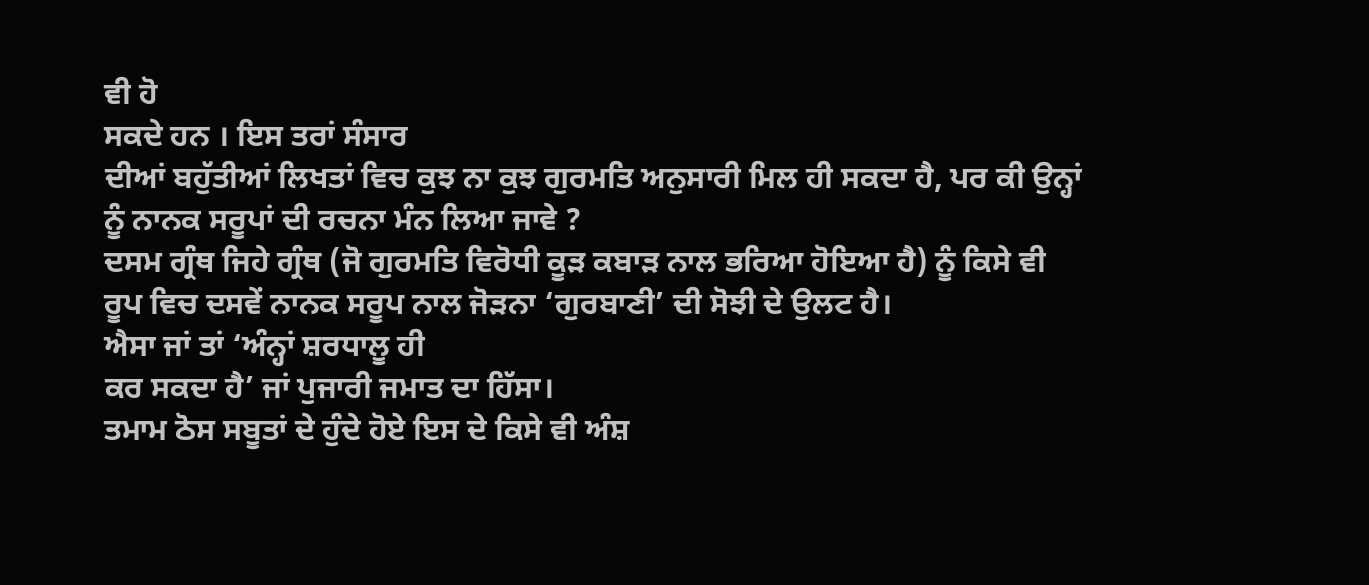ਵੀ ਹੋ
ਸਕਦੇ ਹਨ । ਇਸ ਤਰਾਂ ਸੰਸਾਰ
ਦੀਆਂ ਬਹੁੱਤੀਆਂ ਲਿਖਤਾਂ ਵਿਚ ਕੁਝ ਨਾ ਕੁਝ ਗੁਰਮਤਿ ਅਨੁਸਾਰੀ ਮਿਲ ਹੀ ਸਕਦਾ ਹੈ, ਪਰ ਕੀ ਉਨ੍ਹਾਂ
ਨੂੰ ਨਾਨਕ ਸਰੂਪਾਂ ਦੀ ਰਚਨਾ ਮੰਨ ਲਿਆ ਜਾਵੇ ?
ਦਸਮ ਗ੍ਰੰਥ ਜਿਹੇ ਗ੍ਰੰਥ (ਜੋ ਗੁਰਮਤਿ ਵਿਰੋਧੀ ਕੂੜ ਕਬਾੜ ਨਾਲ ਭਰਿਆ ਹੋਇਆ ਹੈ) ਨੂੰ ਕਿਸੇ ਵੀ
ਰੂਪ ਵਿਚ ਦਸਵੇਂ ਨਾਨਕ ਸਰੂਪ ਨਾਲ ਜੋੜਨਾ ‘ਗੁਰਬਾਣੀ’ ਦੀ ਸੋਝੀ ਦੇ ਉਲਟ ਹੈ।
ਐਸਾ ਜਾਂ ਤਾਂ ‘ਅੰਨ੍ਹਾਂ ਸ਼ਰਧਾਲੂ ਹੀ
ਕਰ ਸਕਦਾ ਹੈ’ ਜਾਂ ਪੁਜਾਰੀ ਜਮਾਤ ਦਾ ਹਿੱਸਾ।
ਤਮਾਮ ਠੋਸ ਸਬੂਤਾਂ ਦੇ ਹੁੰਦੇ ਹੋਏ ਇਸ ਦੇ ਕਿਸੇ ਵੀ ਅੰਸ਼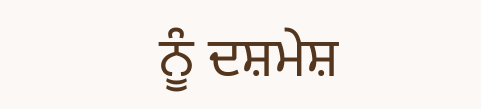ਨੂੰ ਦਸ਼ਮੇਸ਼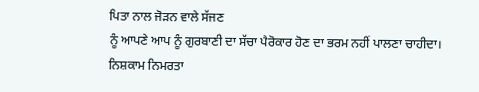ਪਿਤਾ ਨਾਲ ਜੋੜਨ ਵਾਲੇ ਸੱਜਣ
ਨੂੰ ਆਪਣੇ ਆਪ ਨੂੰ ਗੁਰਬਾਣੀ ਦਾ ਸੱਚਾ ਪੈਰੋਕਾਰ ਹੋਣ ਦਾ ਭਰਮ ਨਹੀਂ ਪਾਲਣਾ ਚਾਹੀਦਾ।
ਨਿਸ਼ਕਾਮ ਨਿਮਰਤਾ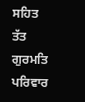ਸਹਿਤ
ਤੱਤ ਗੁਰਮਤਿ ਪਰਿਵਾਰ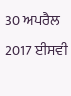30 ਅਪਰੈਲ 2017 ਈਸਵੀ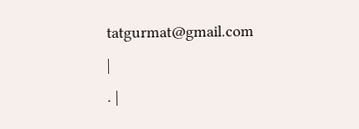tatgurmat@gmail.com
|
. |